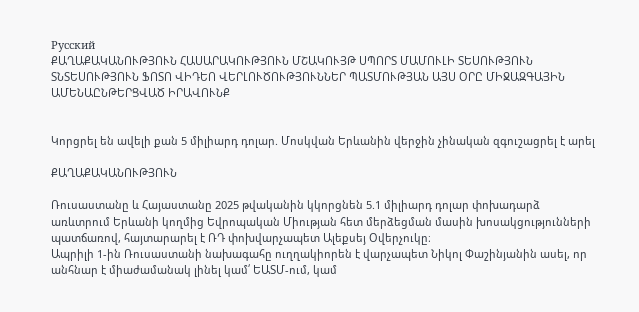Русский
ՔԱՂԱՔԱԿԱՆՈՒԹՅՈՒՆ ՀԱՍԱՐԱԿՈՒԹՅՈՒՆ ՄՇԱԿՈՒՅԹ ՍՊՈՐՏ ՄԱՄՈՒԼԻ ՏԵՍՈՒԹՅՈՒՆ ՏՆՏԵՍՈՒԹՅՈՒՆ ՖՈՏՈ ՎԻԴԵՈ ՎԵՐԼՈՒԾՈՒԹՅՈՒՆՆԵՐ ՊԱՏՄՈՒԹՅԱՆ ԱՅՍ ՕՐԸ ՄԻՋԱԶԳԱՅԻՆ ԱՄԵՆԱԸՆԹԵՐՑՎԱԾ ԻՐԱՎՈՒՆՔ


Կորցրել են ավելի քան 5 միլիարդ դոլար. Մոսկվան Երևանին վերջին չինական զգուշացրել է արել

ՔԱՂԱՔԱԿԱՆՈՒԹՅՈՒՆ

Ռուսաստանը և Հայաստանը 2025 թվականին կկորցնեն 5.1 միլիարդ դոլար փոխադարձ առևտրում Երևանի կողմից Եվրոպական Միության հետ մերձեցման մասին խոսակցությունների պատճառով, հայտարարել է ՌԴ փոխվարչապետ Ալեքսեյ Օվերչուկը։
Ապրիլի 1-ին Ռուսաստանի նախագահը ուղղակիորեն է վարչապետ Նիկոլ Փաշինյանին ասել, որ անհնար է միաժամանակ լինել կամ՛ ԵԱՏՄ-ում, կամ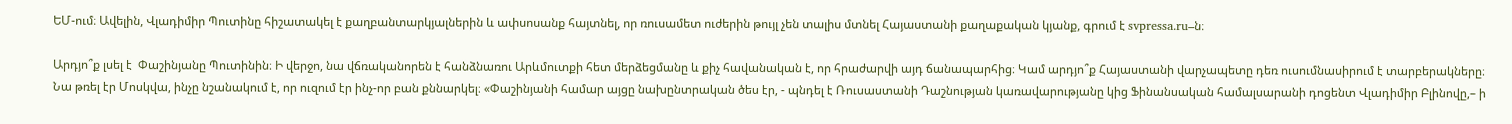ԵՄ-ում։ Ավելին, Վլադիմիր Պուտինը հիշատակել է քաղբանտարկյալներին և ափսոսանք հայտնել, որ ռուսամետ ուժերին թույլ չեն տալիս մտնել Հայաստանի քաղաքական կյանք, գրում է svpressa.ru–ն։

Արդյո՞ք լսել է  Փաշինյանը Պուտինին։ Ի վերջո, նա վճռականորեն է հանձնառու Արևմուտքի հետ մերձեցմանը և քիչ հավանական է, որ հրաժարվի այդ ճանապարհից։ Կամ արդյո՞ք Հայաստանի վարչապետը դեռ ուսումնասիրում է տարբերակները։ Նա թռել էր Մոսկվա, ինչը նշանակում է, որ ուզում էր ինչ-որ բան քննարկել։ «Փաշինյանի համար այցը նախընտրական ծես էր, - պնդել է Ռուսաստանի Դաշնության կառավարությանը կից Ֆինանսական համալսարանի դոցենտ Վլադիմիր Բլինովը,– ի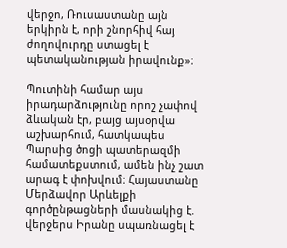վերջո, Ռուսաստանը այն երկիրն է, որի շնորհիվ հայ ժողովուրդը ստացել է պետականության իրավունք»։

Պուտինի համար այս իրադարձությունը որոշ չափով ձևական էր, բայց այսօրվա աշխարհում, հատկապես Պարսից ծոցի պատերազմի համատեքստում, ամեն ինչ շատ արագ է փոխվում։ Հայաստանը Մերձավոր Արևելքի գործընթացների մասնակից է. վերջերս Իրանը սպառնացել է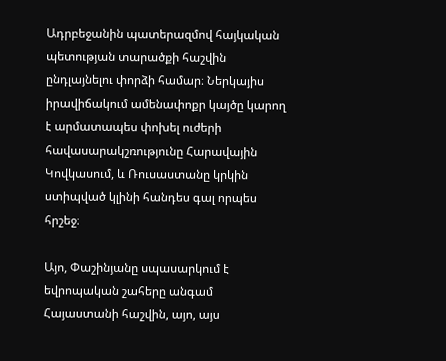Ադրբեջանին պատերազմով հայկական պետության տարածքի հաշվին ընդլայնելու փորձի համար։ Ներկայիս իրավիճակում ամենափոքր կայծը կարող է արմատապես փոխել ուժերի հավասարակշռությունը Հարավային Կովկասում, և Ռուսաստանը կրկին ստիպված կլինի հանդես գալ որպես հրշեջ։

Այո, Փաշինյանը սպասարկում է եվրոպական շահերը անգամ Հայաստանի հաշվին, այո, այս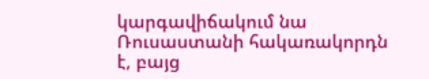կարգավիճակում նա Ռուսաստանի հակառակորդն է, բայց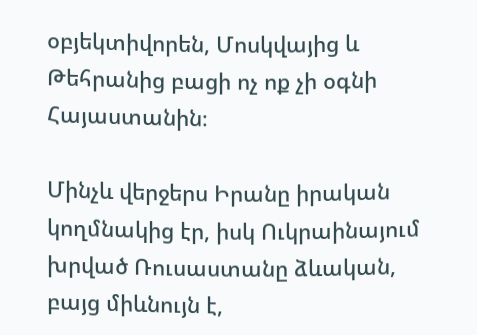օբյեկտիվորեն, Մոսկվայից և Թեհրանից բացի ոչ ոք չի օգնի Հայաստանին։

Մինչև վերջերս Իրանը իրական կողմնակից էր, իսկ Ուկրաինայում խրված Ռուսաստանը ձևական, բայց միևնույն է,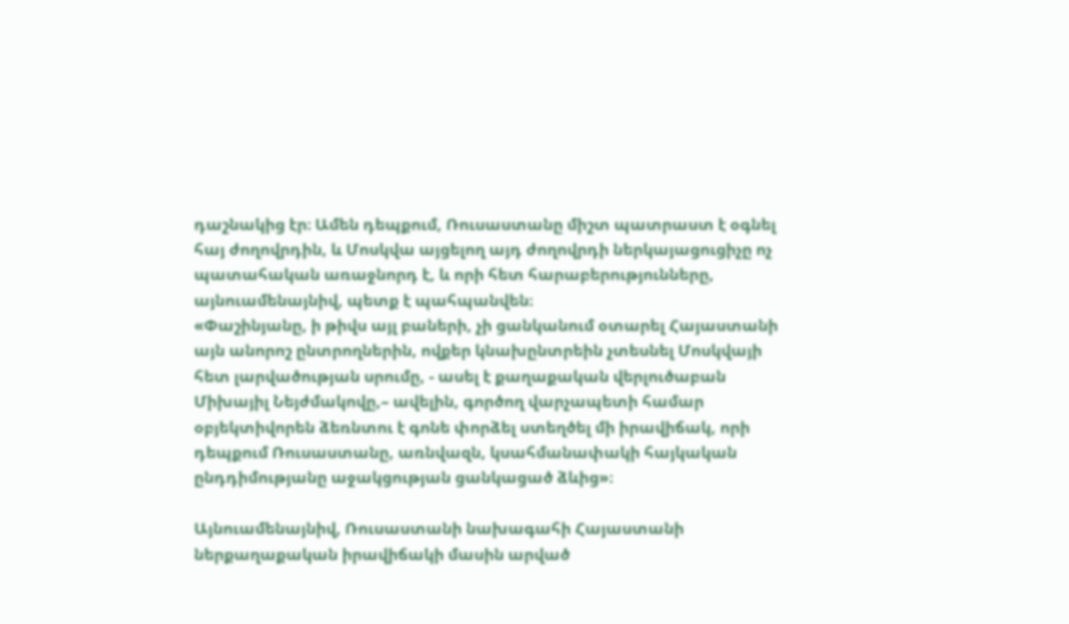դաշնակից էր։ Ամեն դեպքում, Ռուսաստանը միշտ պատրաստ է օգնել հայ ժողովրդին, և Մոսկվա այցելող այդ ժողովրդի ներկայացուցիչը ոչ պատահական առաջնորդ է, և որի հետ հարաբերությունները, այնուամենայնիվ, պետք է պահպանվեն։
«Փաշինյանը, ի թիվս այլ բաների, չի ցանկանում օտարել Հայաստանի այն անորոշ ընտրողներին, ովքեր կնախընտրեին չտեսնել Մոսկվայի հետ լարվածության սրումը, - ասել է քաղաքական վերլուծաբան Միխայիլ Նեյժմակովը,– ավելին, գործող վարչապետի համար օբյեկտիվորեն ձեռնտու է գոնե փորձել ստեղծել մի իրավիճակ, որի դեպքում Ռուսաստանը, առնվազն, կսահմանափակի հայկական ընդդիմությանը աջակցության ցանկացած ձևից»։

Այնուամենայնիվ, Ռուսաստանի նախագահի Հայաստանի ներքաղաքական իրավիճակի մասին արված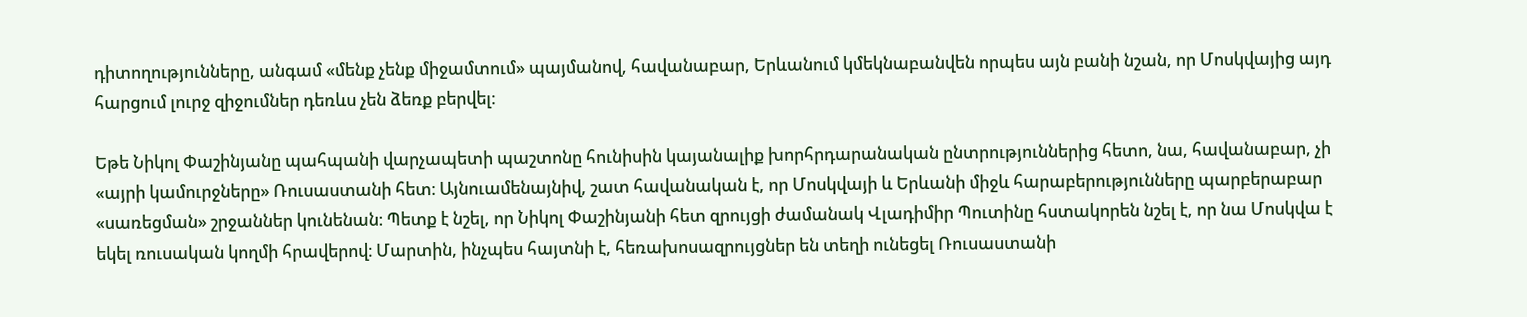դիտողությունները, անգամ «մենք չենք միջամտում» պայմանով, հավանաբար, Երևանում կմեկնաբանվեն որպես այն բանի նշան, որ Մոսկվայից այդ հարցում լուրջ զիջումներ դեռևս չեն ձեռք բերվել։

Եթե Նիկոլ Փաշինյանը պահպանի վարչապետի պաշտոնը հունիսին կայանալիք խորհրդարանական ընտրություններից հետո, նա, հավանաբար, չի «այրի կամուրջները» Ռուսաստանի հետ։ Այնուամենայնիվ, շատ հավանական է, որ Մոսկվայի և Երևանի միջև հարաբերությունները պարբերաբար «սառեցման» շրջաններ կունենան։ Պետք է նշել, որ Նիկոլ Փաշինյանի հետ զրույցի ժամանակ Վլադիմիր Պուտինը հստակորեն նշել է, որ նա Մոսկվա է եկել ռուսական կողմի հրավերով։ Մարտին, ինչպես հայտնի է, հեռախոսազրույցներ են տեղի ունեցել Ռուսաստանի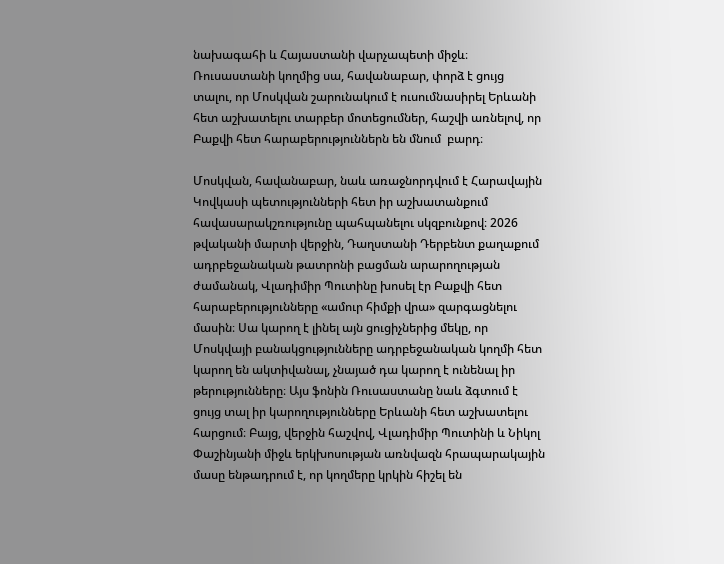նախագահի և Հայաստանի վարչապետի միջև։ Ռուսաստանի կողմից սա, հավանաբար, փորձ է ցույց տալու, որ Մոսկվան շարունակում է ուսումնասիրել Երևանի հետ աշխատելու տարբեր մոտեցումներ, հաշվի առնելով, որ Բաքվի հետ հարաբերություններն են մնում  բարդ։

Մոսկվան, հավանաբար, նաև առաջնորդվում է Հարավային Կովկասի պետությունների հետ իր աշխատանքում հավասարակշռությունը պահպանելու սկզբունքով։ 2026 թվականի մարտի վերջին, Դաղստանի Դերբենտ քաղաքում ադրբեջանական թատրոնի բացման արարողության ժամանակ, Վլադիմիր Պուտինը խոսել էր Բաքվի հետ հարաբերությունները «ամուր հիմքի վրա» զարգացնելու մասին։ Սա կարող է լինել այն ցուցիչներից մեկը, որ Մոսկվայի բանակցությունները ադրբեջանական կողմի հետ կարող են ակտիվանալ, չնայած դա կարող է ունենալ իր թերությունները։ Այս ֆոնին Ռուսաստանը նաև ձգտում է ցույց տալ իր կարողությունները Երևանի հետ աշխատելու հարցում։ Բայց, վերջին հաշվով, Վլադիմիր Պուտինի և Նիկոլ Փաշինյանի միջև երկխոսության առնվազն հրապարակային մասը ենթադրում է, որ կողմերը կրկին հիշել են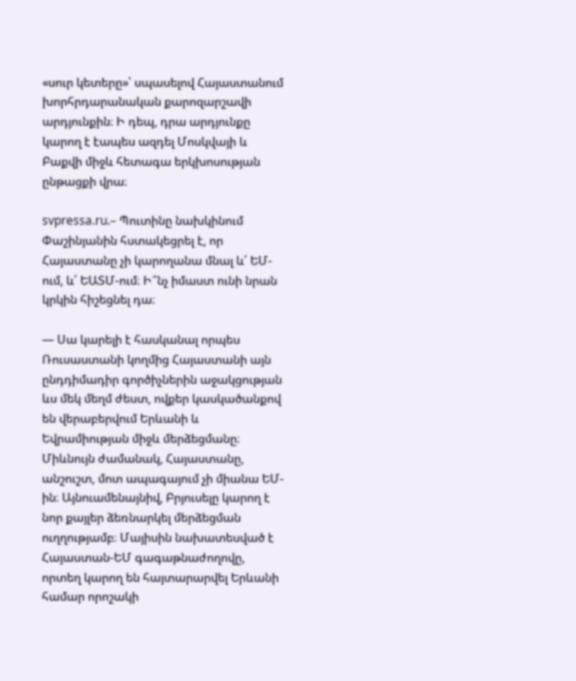«սուր կետերը»՝ սպասելով Հայաստանում խորհրդարանական քարոզարշավի արդյունքին։ Ի դեպ, դրա արդյունքը կարող է էապես ազդել Մոսկվայի և Բաքվի միջև հետագա երկխոսության ընթացքի վրա։

svpressa.ru.– Պուտինը նախկինում Փաշինյանին հստակեցրել է, որ Հայաստանը չի կարողանա մնալ և՛ ԵՄ-ում, և՛ ԵԱՏՄ-ում։ Ի՞նչ իմաստ ունի նրան կրկին հիշեցնել դա։

— Սա կարելի է հասկանալ որպես Ռուսաստանի կողմից Հայաստանի այն ընդդիմադիր գործիչներին աջակցության ևս մեկ մեղմ ժեստ, ովքեր կասկածանքով են վերաբերվում Երևանի և Եվրամիության միջև մերձեցմանը։ Միևնույն ժամանակ, Հայաստանը, անշուշտ, մոտ ապագայում չի միանա ԵՄ-ին։ Այնուամենայնիվ, Բրյուսելը կարող է նոր քայլեր ձեռնարկել մերձեցման ուղղությամբ։ Մայիսին նախատեսված է Հայաստան-ԵՄ գագաթնաժողովը, որտեղ կարող են հայտարարվել Երևանի համար որոշակի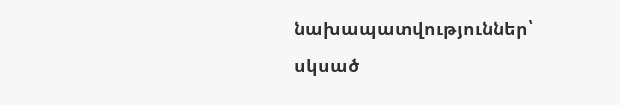նախապատվություններ՝ սկսած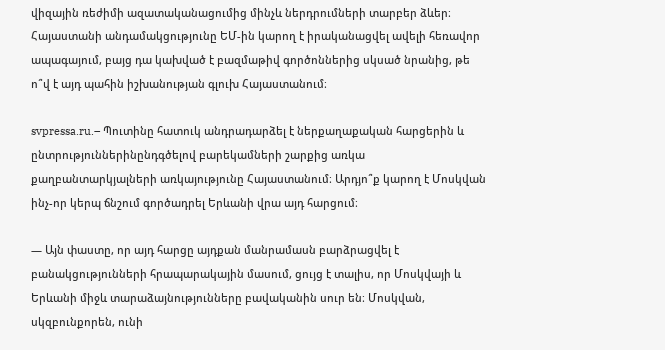վիզային ռեժիմի ազատականացումից մինչև ներդրումների տարբեր ձևեր։ Հայաստանի անդամակցությունը ԵՄ-ին կարող է իրականացվել ավելի հեռավոր ապագայում, բայց դա կախված է բազմաթիվ գործոններից սկսած նրանից, թե ո՞վ է այդ պահին իշխանության գլուխ Հայաստանում։

svpressa.ru.– Պուտինը հատուկ անդրադարձել է ներքաղաքական հարցերին և ընտրություններինընդգծելով բարեկամների շարքից առկա քաղբանտարկյալների առկայությունը Հայաստանում։ Արդյո՞ք կարող է Մոսկվան ինչ-որ կերպ ճնշում գործադրել Երևանի վրա այդ հարցում։

— Այն փաստը, որ այդ հարցը այդքան մանրամասն բարձրացվել է բանակցությունների հրապարակային մասում, ցույց է տալիս, որ Մոսկվայի և Երևանի միջև տարաձայնությունները բավականին սուր են։ Մոսկվան, սկզբունքորեն, ունի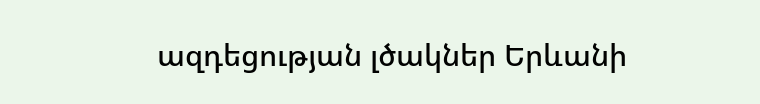ազդեցության լծակներ Երևանի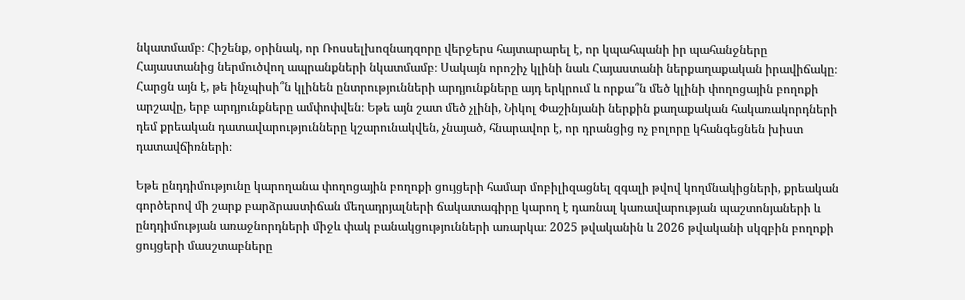նկատմամբ։ Հիշենք, օրինակ, որ Ռոսսելխոզնադզորը վերջերս հայտարարել է, որ կպահպանի իր պահանջները Հայաստանից ներմուծվող ապրանքների նկատմամբ։ Սակայն որոշիչ կլինի նաև Հայաստանի ներքաղաքական իրավիճակը։
Հարցն այն է, թե ինչպիսի՞ն կլինեն ընտրությունների արդյունքները այդ երկրում և որքա՞ն մեծ կլինի փողոցային բողոքի արշավը, երբ արդյունքները ամփոփվեն։ Եթե այն շատ մեծ չլինի, Նիկոլ Փաշինյանի ներքին քաղաքական հակառակորդների դեմ քրեական դատավարությունները կշարունակվեն, չնայած, հնարավոր է, որ դրանցից ոչ բոլորը կհանգեցնեն խիստ դատավճիռների։

Եթե ընդդիմությունը կարողանա փողոցային բողոքի ցույցերի համար մոբիլիզացնել զգալի թվով կողմնակիցների, քրեական գործերով մի շարք բարձրաստիճան մեղադրյալների ճակատագիրը կարող է դառնալ կառավարության պաշտոնյաների և ընդդիմության առաջնորդների միջև փակ բանակցությունների առարկա։ 2025 թվականին և 2026 թվականի սկզբին բողոքի ցույցերի մասշտաբները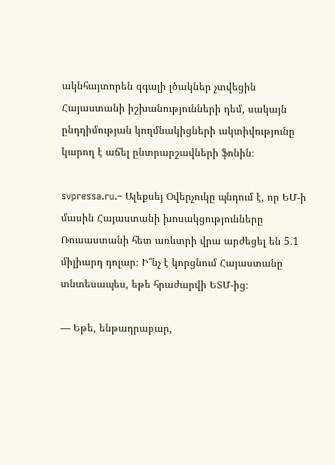ակնհայտորեն զգալի լծակներ չտվեցին Հայաստանի իշխանությունների դեմ, սակայն ընդդիմության կողմնակիցների ակտիվությունը կարող է աճել ընտրարշավների ֆոնին։

svpressa.ru.– Ալեքսեյ Օվերչուկը պնդում է, որ ԵՄ-ի մասին Հայաստանի խոսակցությունները Ռուսաստանի հետ առևտրի վրա արժեցել են 5.1 միլիարդ դոլար։ Ի՞նչ է կորցնում Հայաստանը տնտեսապես, եթե հրաժարվի ԵՏՄ-ից։

— Եթե, ենթադրաբար,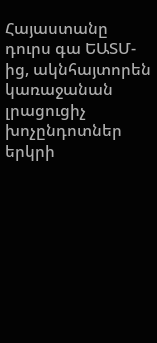Հայաստանը դուրս գա ԵԱՏՄ-ից, ակնհայտորեն կառաջանան լրացուցիչ խոչընդոտներ երկրի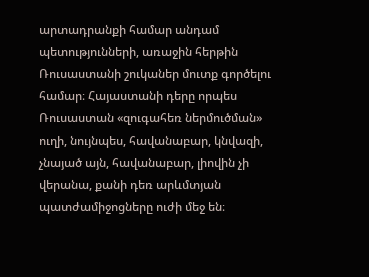արտադրանքի համար անդամ պետությունների, առաջին հերթին Ռուսաստանի շուկաներ մուտք գործելու համար։ Հայաստանի դերը որպես Ռուսաստան «զուգահեռ ներմուծման» ուղի, նույնպես, հավանաբար, կնվազի, չնայած այն, հավանաբար, լիովին չի վերանա, քանի դեռ արևմտյան պատժամիջոցները ուժի մեջ են։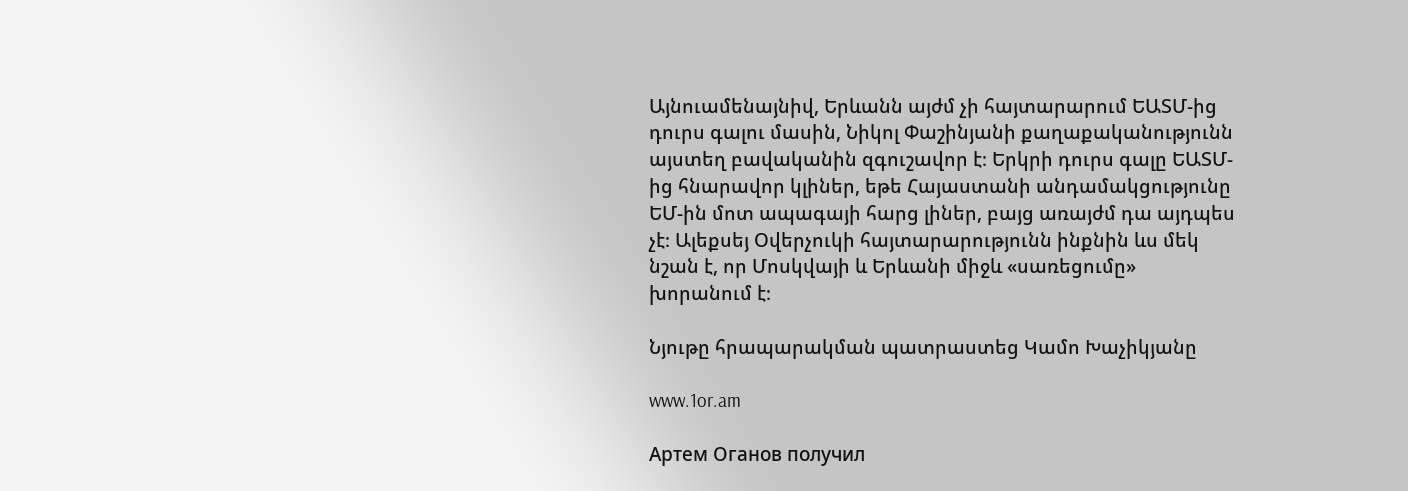Այնուամենայնիվ, Երևանն այժմ չի հայտարարում ԵԱՏՄ-ից դուրս գալու մասին, Նիկոլ Փաշինյանի քաղաքականությունն այստեղ բավականին զգուշավոր է։ Երկրի դուրս գալը ԵԱՏՄ-ից հնարավոր կլիներ, եթե Հայաստանի անդամակցությունը ԵՄ-ին մոտ ապագայի հարց լիներ, բայց առայժմ դա այդպես չէ։ Ալեքսեյ Օվերչուկի հայտարարությունն ինքնին ևս մեկ նշան է, որ Մոսկվայի և Երևանի միջև «սառեցումը» խորանում է։

Նյութը հրապարակման պատրաստեց Կամո Խաչիկյանը

www.1or.am

Артем Оганов получил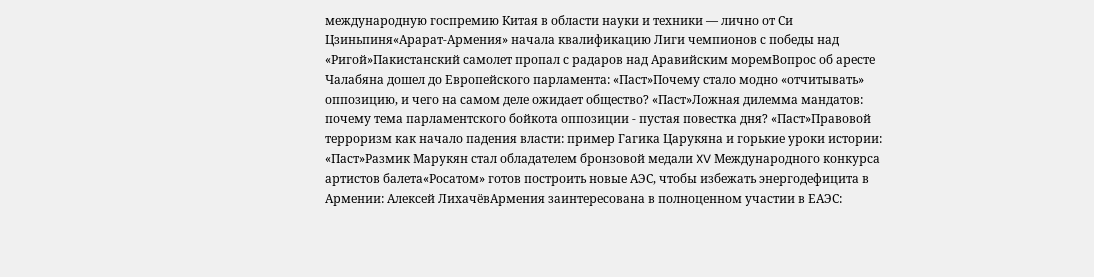международную госпремию Китая в области науки и техники — лично от Си Цзиньпиня«Арарат‑Армения» начала квалификацию Лиги чемпионов с победы над «Ригой»Пакистанский самолет пропал с радаров над Аравийским моремВопрос об аресте Чалабяна дошел до Европейского парламента: «Паст»Почему стало модно «отчитывать» оппозицию, и чего на самом деле ожидает общество? «Паст»Ложная дилемма мандатов: почему тема парламентского бойкота оппозиции - пустая повестка дня? «Паст»Правовой терроризм как начало падения власти: пример Гагика Царукяна и горькие уроки истории: «Паст»Размик Марукян стал обладателем бронзовой медали XV Международного конкурса артистов балета«Росатом» готов построить новые АЭС, чтобы избежать энергодефицита в Армении: Алексей ЛихачёвАрмения заинтересована в полноценном участии в ЕАЭС: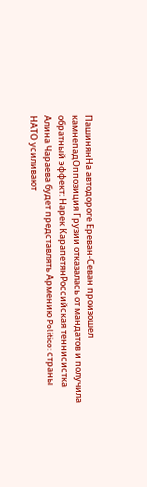ПашинянНа автодороге Ереван-Севан произошел камнепадОппозиция Грузии отказалась от мандатов и получила обратный эффект: Нарек КарапетянРоссийская теннисистка Алина Чараева будет представлять Армению Politico: страны НАТО усиливают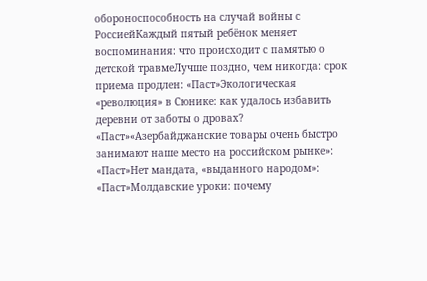обороноспособность на случай войны с РоссиейКаждый пятый ребёнок меняет воспоминания: что происходит с памятью о детской травмеЛучше поздно, чем никогда: срок приема продлен: «Паст»Экологическая «революция» в Сюнике: как удалось избавить деревни от заботы о дровах? «Паст»«Азербайджанские товары очень быстро занимают наше место на российском рынке»: «Паст»Нет мандата, «выданного народом»: «Паст»Молдавские уроки: почему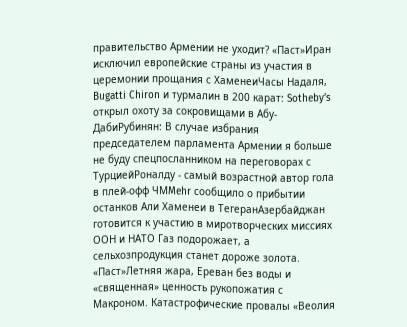правительство Армении не уходит? «Паст»Иран исключил европейские страны из участия в церемонии прощания с ХаменеиЧасы Надаля, Bugatti Chiron и турмалин в 200 карат: Sotheby’s открыл охоту за сокровищами в Абу-ДабиРубинян: В случае избрания председателем парламента Армении я больше не буду спецпосланником на переговорах с ТурциейРоналду - самый возрастной автор гола в плей-офф ЧМMehr сообщило о прибытии останков Али Хаменеи в ТегеранАзербайджан готовится к участию в миротворческих миссиях ООН и НАТО Газ подорожает, а сельхозпродукция станет дороже золота. «Паст»Летняя жара, Ереван без воды и «священная» ценность рукопожатия с Макроном. Катастрофические провалы «Веолия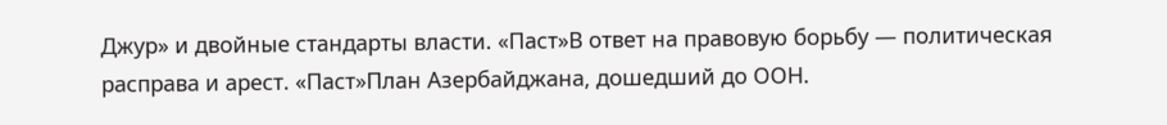Джур» и двойные стандарты власти. «Паст»В ответ на правовую борьбу — политическая расправа и арест. «Паст»План Азербайджана, дошедший до ООН.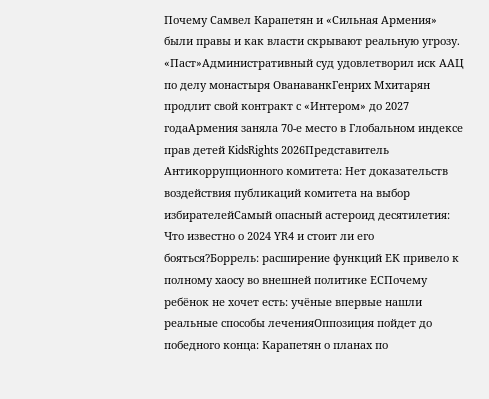Почему Самвел Карапетян и «Сильная Армения» были правы и как власти скрывают реальную угрозу. «Паст»Административный суд удовлетворил иск ААЦ по делу монастыря ОванаванкГенрих Мхитарян продлит свой контракт с «Интером» до 2027 годаАрмения заняла 70-е место в Глобальном индексе прав детей KidsRights 2026Представитель Антикоррупционного комитета: Нет доказательств воздействия публикаций комитета на выбор избирателейСамый опасный астероид десятилетия: Что известно о 2024 YR4 и стоит ли его бояться?Боррель: расширение функций ЕК привело к полному хаосу во внешней политике ЕСПочему ребёнок не хочет есть: учёные впервые нашли реальные способы леченияОппозиция пойдет до победного конца: Карапетян о планах по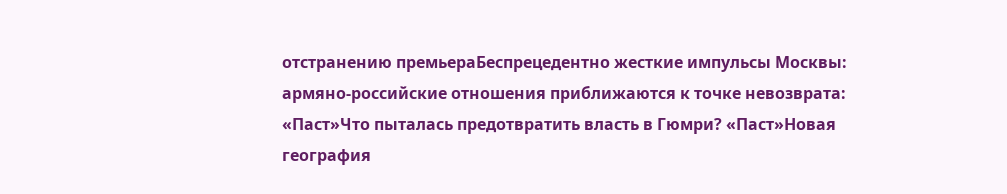отстранению премьераБеспрецедентно жесткие импульсы Москвы: армяно-российские отношения приближаются к точке невозврата: «Паст»Что пыталась предотвратить власть в Гюмри? «Паст»Новая география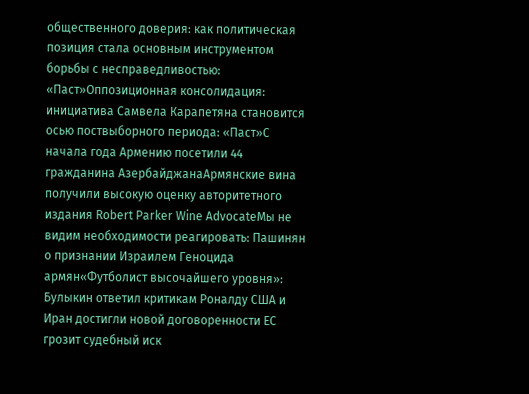общественного доверия: как политическая позиция стала основным инструментом борьбы с несправедливостью: «Паст»Оппозиционная консолидация: инициатива Самвела Карапетяна становится осью поствыборного периода: «Паст»С начала года Армению посетили 44 гражданина АзербайджанаАрмянские вина получили высокую оценку авторитетного издания Robert Parker Wine AdvocateМы не видим необходимости реагировать: Пашинян о признании Израилем Геноцида армян«Футболист высочайшего уровня»: Булыкин ответил критикам Роналду США и Иран достигли новой договоренности ЕС грозит судебный иск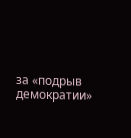за «подрыв демократии»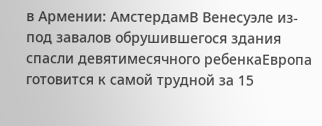в Армении: АмстердамВ Венесуэле из-под завалов обрушившегося здания спасли девятимесячного ребенкаЕвропа готовится к самой трудной за 15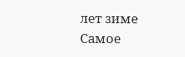лет зиме
Самое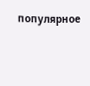популярное